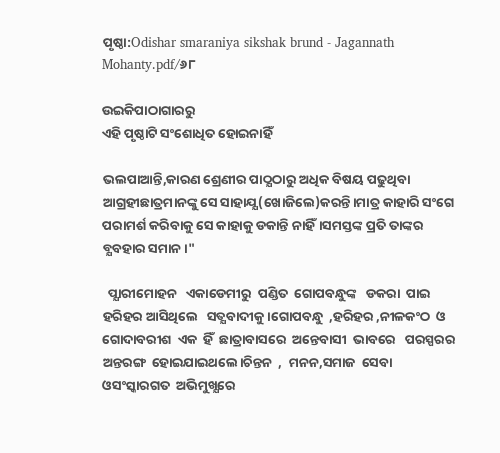ପୃଷ୍ଠା:Odishar smaraniya sikshak brund - Jagannath Mohanty.pdf/୬୮

ଉଇକିପାଠାଗାର‌ରୁ
ଏହି ପୃଷ୍ଠାଟି ସଂଶୋଧିତ ହୋଇନାହିଁ

ଭଲପାଆନ୍ତି,କାରଣ ଶ୍ରେଣୀର ପାଠ୍ଯଠାରୁ ଅଧିକ ବିଷୟ ପଢୁଥିବା ଆଗ୍ରହୀଛାତ୍ରମାନଙ୍କୁ ସେ ସାହାଯ୍ଯ(ଖୋଜିଲେ)କରନ୍ତି।ମାତ୍ର କାହାରି ସଂଗେ ପରାମର୍ଶ କରିବାକୁ ସେ କାହାକୁ ଡକାନ୍ତି ନାହିଁ।ସମସ୍ତଙ୍କ ପ୍ରତି ତାଙ୍କର ବ୍ଯବହାର ସମାନ।"

  ପ୍ଯାରୀମୋହନ   ଏକାଡେମୀରୁ  ପଣ୍ଡିତ  ଗୋପବନ୍ଧୁଙ୍କ   ଡକରା  ପାଇ  ହରିହର ଆସିଥିଲେ   ସତ୍ଯବାଦୀକୁ।ଗୋପବନ୍ଧୁ  ,ହରିହର ,ନୀଳକଂଠ  ଓ  ଗୋଦାବରୀଶ  ଏକ  ହିଁ  ଛାତ୍ରାବାସରେ  ଅନ୍ତେବାସୀ  ଭାବରେ   ପରସ୍ପରର   ଅନ୍ତରଙ୍ଗ  ହୋଇଯାଇଥଲେ।ଚିନ୍ତନ  ,  ମନନ,ସମାଜ  ସେବା  ଓସଂସ୍କାରଗତ  ଅଭିମୁଖ୍ଯରେ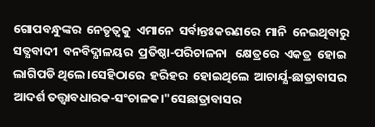ଗୋପବନ୍ଧୁଙ୍କର  ନେତୃତ୍ବକୁ  ଏମାନେ  ସର୍ବାନ୍ତଃକରଣରେ  ମାନି  ନେଇଥିବାରୁ  ସତ୍ଯବାଦୀ  ବନବିଦ୍ଯାଳୟର  ପ୍ରତିଷ୍ଠା-ପରିଚାଳନା   କ୍ଷେତ୍ରରେ  ଏକତ୍ର  ହୋଇ  ଲାଗିପଡି ଥିଲେ।ସେହିଠାରେ  ହରିହର  ହୋଇଥିଲେ  ଆଚାର୍ଯ୍ଯ-ଛାତ୍ରାବାସର  ଆଦର୍ଶ ତତ୍ତ୍ବାବଧାରକ-ସଂଚାଳକ।"ସେଛାତ୍ରାବାସର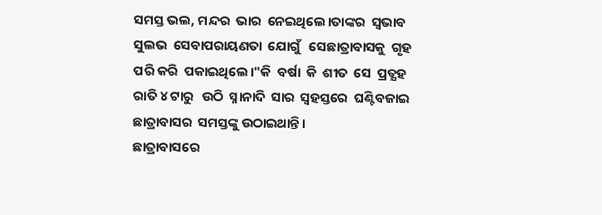ସମସ୍ତ ଭଲ, ମନ୍ଦର  ଭାର  ନେଇଥିଲେ।ତାଙ୍କର  ସ୍ବଭାବ  ସୁଲଭ  ସେବାପରାୟଣତା  ଯୋଗୁଁ   ସେଛାତ୍ରାବାସକୁ  ଗୃହ  ପରି କରି  ପକାଇଥିଲେ।"କି  ବର୍ଷା  କି  ଶୀତ  ସେ  ପ୍ରତ୍ଯହ ରାତି ୪ ଟାରୁ   ଉଠି  ସ୍ନାନାଦି  ସାର  ସ୍ବହସ୍ତରେ  ଘଣ୍ଟିବଜାଇ  ଛାତ୍ରାବାସର  ସମସ୍ତଙ୍କୁ ଉଠାଇଥାନ୍ତି।
ଛାତ୍ରାବାସରେ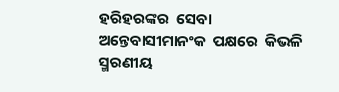ହରିହରଙ୍କର  ସେବା  ଅନ୍ତେବାସୀମାନଂକ  ପକ୍ଷରେ  କିଭଳି  ସ୍ମରଣୀୟ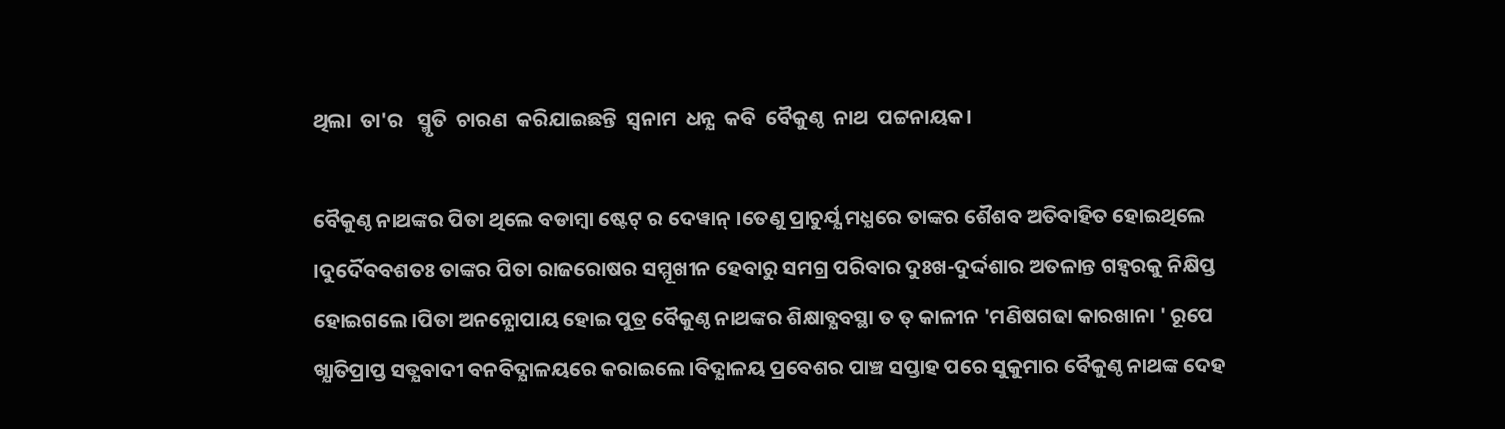ଥିଲା  ତା'ର   ସ୍ମୃତି  ଚାରଣ  କରିଯାଇଛନ୍ତି  ସ୍ବନାମ  ଧନ୍ଯ  କବି  ବୈକୁଣ୍ଠ  ନାଥ  ପଟ୍ଟନାୟକ।

ବୈକୁଣ୍ଠ ନାଥଙ୍କର ପିତା ଥିଲେ ବଡାମ୍ବା ଷ୍ଟେଟ୍ ର ଦେୱାନ୍ ।ତେଣୁ ପ୍ରାଚୁର୍ଯ୍ଯ ମଧ୍ଯରେ ତାଙ୍କର ଶୈଶବ ଅତିବାହିତ ହୋଇଥିଲେ ।ଦୁର୍ଦୈବବଶତଃ ତାଙ୍କର ପିତା ରାଜରୋଷର ସମ୍ମୂଖୀନ ହେବାରୁ ସମଗ୍ର ପରିବାର ଦୁଃଖ-ଦୁର୍ଦ୍ଦଶାର ଅତଳାନ୍ତ ଗହ୍ବରକୁ ନିକ୍ଷିପ୍ତ ହୋଇଗଲେ।ପିତା ଅନନ୍ଯୋପାୟ ହୋଇ ପୁତ୍ର ବୈକୁଣ୍ଠ ନାଥଙ୍କର ଶିକ୍ଷାବ୍ଯବସ୍ଥା ତ ତ୍ କାଳୀନ 'ମଣିଷଗଢା କାରଖାନା ' ରୂପେ ଖ୍ଯାତିପ୍ରାପ୍ତ ସତ୍ଯବାଦୀ ବନବିଦ୍ଯାଳୟରେ କରାଇଲେ।ବିଦ୍ଯାଳୟ ପ୍ରବେଶର ପାଞ୍ଚ ସପ୍ତାହ ପରେ ସୁକୁମାର ବୈକୁଣ୍ଠ ନାଥଙ୍କ ଦେହ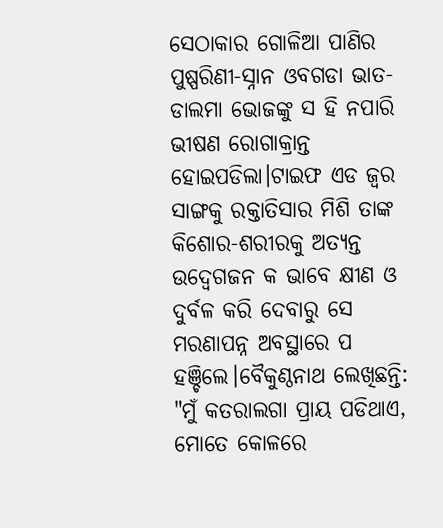ସେଠାକାର ଗୋଳିଆ ପାଣିର ପୁଷ୍ପରିଣୀ-ସ୍ନାନ ଓବଗଡା ଭାତ-ଡାଲମା ଭୋଜଙ୍କୁ ସ ହି ନପାରି ଭୀଷଣ ରୋଗାକ୍ରାନ୍ତ ହୋଇପଡିଲା।ଟାଇଫ ଏଡ ଜ୍ବର ସାଙ୍ଗକୁ ରକ୍ତାତିସାର ମିଶି ତାଙ୍କ କିଶୋର-ଶରୀରକୁ ଅତ୍ଯନ୍ତ ଉଦ୍ବେଗଜନ କ ଭାବେ କ୍ଷୀଣ ଓ ଦୁର୍ବଳ କରି ଦେବାରୁ ସେ ମରଣାପନ୍ନ ଅବସ୍ଥାରେ ପ ହଞ୍ଚିଲେ।ବୈକୁଣ୍ଠନାଥ ଲେଖିଛନ୍ତି: "ମୁଁ କତରାଲଗା ପ୍ରାୟ ପଡିଥାଏ, ମୋତେ କୋଳରେ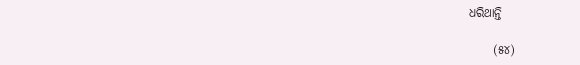ଧରିଥାନ୍ତି

     (୫୪)